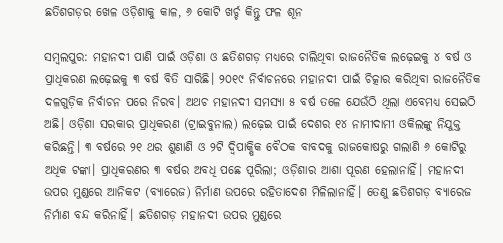ଛତିଶଗଡ଼ର ଖେଳ ଓଡ଼ିଶାକୁ କାଳ, ୬ କୋଟି ଖର୍ଚ୍ଚ କିନ୍ତୁ ଫଳ ଶୂନ

ସମ୍ବଲପୁର: ମହାନଦୀ ପାଣି ପାଇଁ ଓଡ଼ିଶା ଓ ଛତିଶଗଡ଼ ମଧ୍ୟରେ ଚାଲିଥିବା ରାଜନୈତିକ ଲଢ଼େଇକୁ ୪ ବର୍ଷ ଓ ପ୍ରାଧିକରଣ ଲଢ଼େଇକୁ ୩ ବର୍ଷ ବିତି ସାରିଛି। ୨୦୧୯ ନିର୍ବାଚନରେ ମହାନଦୀ ପାଇଁ ଚିତ୍କାର କରିଥିବା ରାଜନୈତିକ ଦଳଗୁଡ଼ିକ ନିର୍ବାଚନ ପରେ ନିରବ। ଅଥଚ ମହାନଦୀ ସମସ୍ୟା ୫ ବର୍ଷ ତଳେ ଯେଉଁଠି ଥିଲା ଏବେମଧ୍ୟ ସେଇଠି ଅଛି। ଓଡ଼ିଶା ସରକାର ପ୍ରାଧିକରଣ (ଟ୍ରାଇବୁନାଲ) ଲଢ଼େଇ ପାଇଁ ଦେଶର ୧୪ ନାମୀଦାମୀ ଓକିଲଙ୍କୁ ନିଯୁକ୍ତ କରିଛନ୍ତି। ୩ ବର୍ଷରେ ୨୧ ଥର ଶୁଣାଣି ଓ ୨ଟି ଦ୍ୱିପାକ୍ଷିକ ବୈଠକ ବାବଦକୁ ରାଜକୋଷରୁ ଗଲାଣି ୬ କୋଟିରୁ ଅଧିକ ଟଙ୍କା। ପ୍ରାଧିକରଣର ୩ ବର୍ଷର ଅବଧି ପଛେ ପୂରିଲା; ଓଡ଼ିଶାର ଆଶା ପୂରଣ ହେଲାନାହିଁ। ମହାନଦୀ ଉପର ମୁଣ୍ଡରେ ଆନିକଟ (ବ୍ୟାରେଜ) ନିର୍ମାଣ ଉପରେ ରହିତାଦେଶ ମିଳିଲାନାହିଁ। ତେଣୁ ଛତିଶଗଡ଼ ବ୍ୟାରେଜ ନିର୍ମାଣ ବନ୍ଦ କରିନାହିଁ। ଛତିଶଗଡ଼ ମହାନଦୀ ଉପର ମୁଣ୍ଡରେ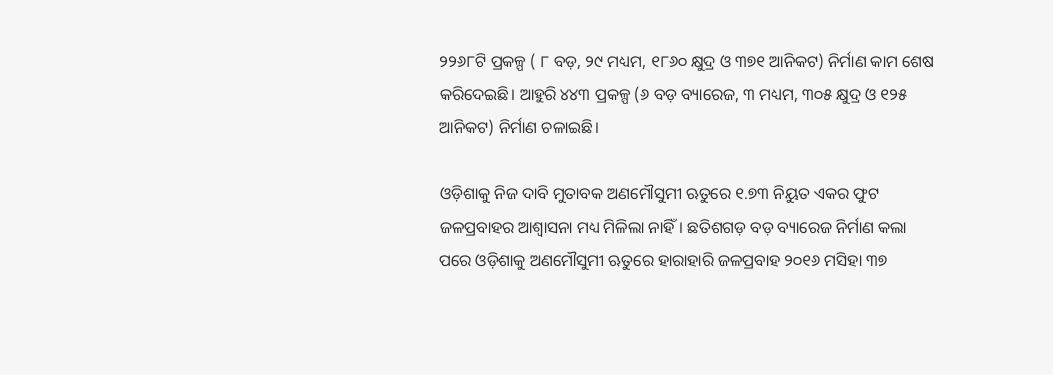୨୨୬୮ଟି ପ୍ରକଳ୍ପ ( ୮ ବଡ଼, ୨୯ ମଧ୍ୟମ, ୧୮୬୦ କ୍ଷୁଦ୍ର ଓ ୩୭୧ ଆନିକଟ) ନିର୍ମାଣ କାମ ଶେଷ କରିଦେଇଛି। ଆହୁରି ୪୪୩ ପ୍ରକଳ୍ପ (୬ ବଡ଼ ବ୍ୟାରେଜ, ୩ ମଧ୍ୟମ, ୩୦୫ କ୍ଷୁଦ୍ର ଓ ୧୨୫ ଆନିକଟ) ନିର୍ମାଣ ଚଳାଇଛି।

ଓଡ଼ିଶାକୁ ନିଜ ଦାବି ମୁତାବକ ଅଣମୌସୁମୀ ଋତୁରେ ୧.୭୩ ନିୟୁତ ଏକର ଫୁଟ ଜଳପ୍ରବାହର ଆଶ୍ବାସନା ମଧ୍ୟ ମିଳିଲା ନାହିଁ। ଛତିଶଗଡ଼ ବଡ଼ ବ୍ୟାରେଜ ନିର୍ମାଣ କଲା ପରେ ଓଡ଼ିଶାକୁ ଅଣମୌସୁମୀ ଋତୁରେ ହାରାହାରି ଜଳପ୍ରବାହ ୨୦୧୬ ମସିହା ୩୭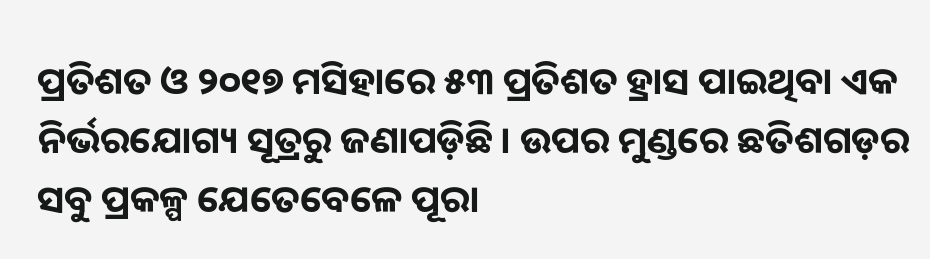ପ୍ରତିଶତ ଓ ୨୦୧୭ ମସିହାରେ ୫୩ ପ୍ରତିଶତ ହ୍ରାସ ପାଇଥିବା ଏକ ନିର୍ଭରଯୋଗ୍ୟ ସୂତ୍ରରୁ ଜଣାପଡ଼ିଛି। ଉପର ମୁଣ୍ଡରେ ଛତିଶଗଡ଼ର ସବୁ ପ୍ରକଳ୍ପ ଯେତେବେଳେ ପୂରା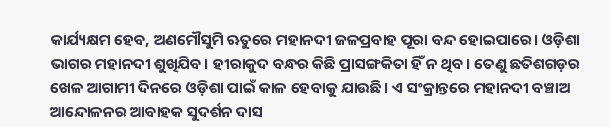କାର୍ଯ୍ୟକ୍ଷମ ହେବ, ଅଣମୌସୁମି ଋତୁରେ ମହାନଦୀ ଜଳପ୍ରବାହ ପୂରା ବନ୍ଦ ହୋଇପାରେ। ଓଡ଼ିଶା ଭାଗର ମହାନଦୀ ଶୁଖିଯିବ। ହୀରାକୁଦ ବନ୍ଧର କିଛି ପ୍ରାସଙ୍ଗକିତା ହିଁ ନ ଥିବ। ତେଣୁ ଛତିଶଗଡ଼ର ଖେଳ ଆଗାମୀ ଦିନରେ ଓଡ଼ିଶା ପାଇଁ କାଳ ହେବାକୁ ଯାଉଛି। ଏ ସଂକ୍ରାନ୍ତରେ ମହାନଦୀ ବଞ୍ଚାଅ ଆନ୍ଦୋଳନର ଆବାହକ ସୁଦର୍ଶନ ଦାସ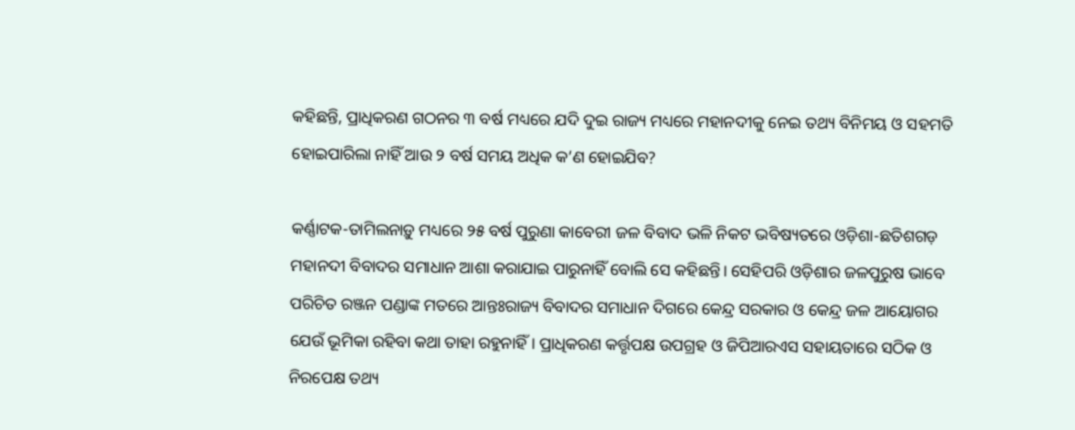କହିଛନ୍ତି, ପ୍ରାଧିକରଣ ଗଠନର ୩ ବର୍ଷ ମଧ୍ୟରେ ଯଦି ଦୁଇ ରାଜ୍ୟ ମଧ୍ୟରେ ମହାନଦୀକୁ ନେଇ ତଥ୍ୟ ବିନିମୟ ଓ ସହମତି ହୋଇପାରିଲା ନାହିଁ ଆଉ ୨ ବର୍ଷ ସମୟ ଅଧିକ କ’ଣ ହୋଇଯିବ?

କର୍ଣ୍ଣାଟକ-ତାମିଲନାଡ଼ୁ ମଧ୍ୟରେ ୨୫ ବର୍ଷ ପୁରୁଣା କାବେରୀ ଜଳ ବିବାଦ ଭଳି ନିକଟ ଭବିଷ୍ୟତରେ ଓଡ଼ିଶା-ଛତିଶଗଡ଼ ମହାନଦୀ ବିବାଦର ସମାଧାନ ଆଶା କରାଯାଇ ପାରୁନାହିଁ ବୋଲି ସେ କହିଛନ୍ତି। ସେହିପରି ଓଡ଼ିଶାର ଜଳପୁରୁଷ ଭାବେ ପରିଚିତ ରଞ୍ଜନ ପଣ୍ଡାଙ୍କ ମତରେ ଆନ୍ତଃରାଜ୍ୟ ବିବାଦର ସମାଧାନ ଦିଗରେ କେନ୍ଦ୍ର ସରକାର ଓ କେନ୍ଦ୍ର ଜଳ ଆୟୋଗର ଯେଉଁ ଭୂମିକା ରହିବା କଥା ତାହା ରହୁନାହିଁ। ପ୍ରାଧିକରଣ କର୍ତ୍ତୃପକ୍ଷ ଉପଗ୍ରହ ଓ ଜିପିଆରଏସ ସହାୟତାରେ ସଠିକ ଓ ନିରପେକ୍ଷ ତଥ୍ୟ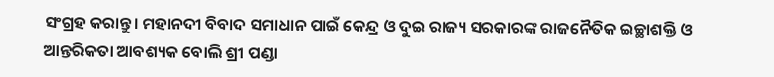ସଂଗ୍ରହ କରାନ୍ତୁ। ମହାନଦୀ ବିବାଦ ସମାଧାନ ପାଇଁ କେନ୍ଦ୍ର ଓ ଦୁଇ ରାଜ୍ୟ ସରକାରଙ୍କ ରାଜନୈତିକ ଇଚ୍ଛାଶକ୍ତି ଓ ଆନ୍ତରିକତା ଆବଶ୍ୟକ ବୋଲି ଶ୍ରୀ ପଣ୍ଡା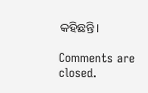କହିଛନ୍ତି।

Comments are closed.